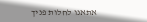אתאנו לחלות פניך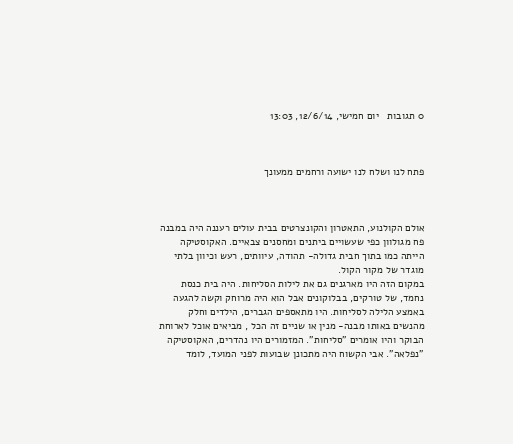0 תגובות   יום חמישי, 12/6/14, 13:03



פתח לנו ושלח לנו ישועה ורחמים ממעונך



אולם הקולנוע, התאטרון והקונצרטים בבית עולים רעננה היה במבנה פח מגולוון כפי שעשויים ביתנים ומחסנים צבאיים. האקוסטיקה הייתה כמו בתוך חבית גדולה- תהודה, עיוותים, רעש וכיוון בלתי מוגדר של מקור הקול.
במקום הזה היו מארגנים גם את לילות הסליחות. היה בית כנסת נחמד, של טורקים, בבלוקונים אבל הוא היה מרוחק וקשה להגעה באמצע הלילה לסליחות. היו מתאספים הגברים, הילדים וחלק מהנשים באותו מבנה- מנין או שניים זה הכל , מביאים אוכל לארוחת הבוקר והיו אומרים "סליחות". המזמורים היו נהדרים, האקוסטיקה "נפלאה”. אבי הקשוח היה מתכונן שבועות לפני המועד, לומד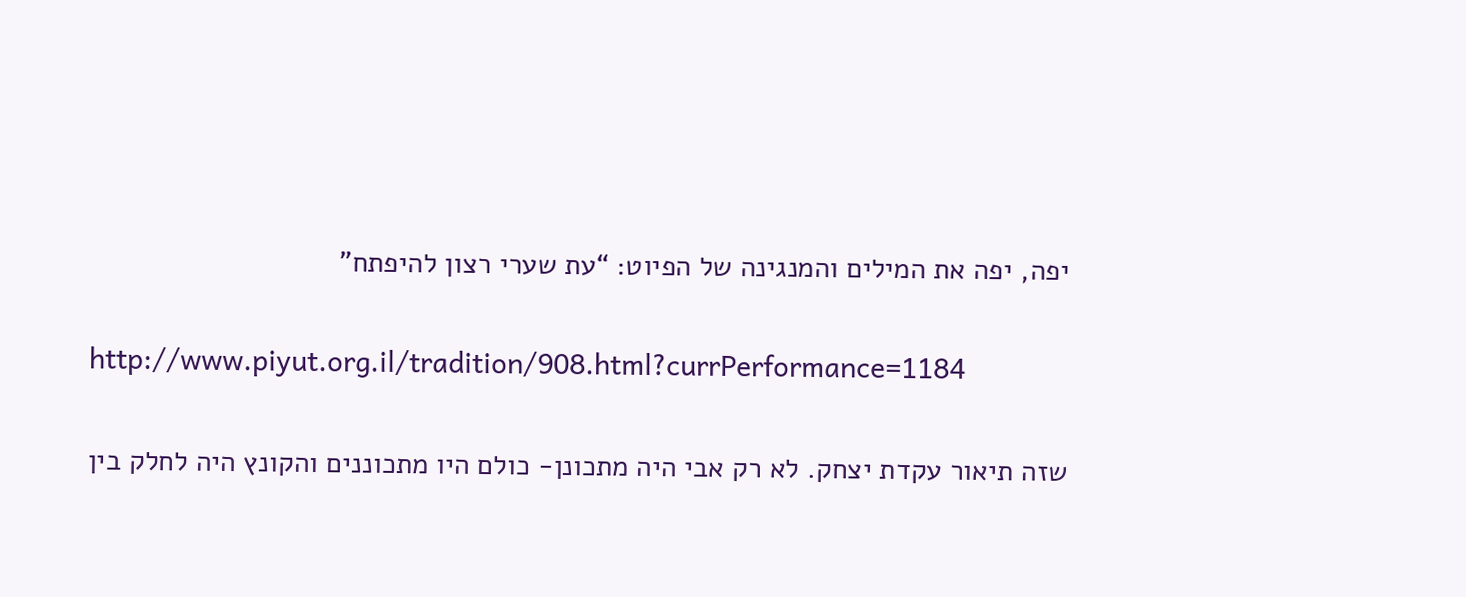יפה, יפה את המילים והמנגינה של הפיוט: “עת שערי רצון להיפתח"

http://www.piyut.org.il/tradition/908.html?currPerformance=1184

שזה תיאור עקדת יצחק. לא רק אבי היה מתכונן- כולם היו מתכוננים והקונץ היה לחלק בין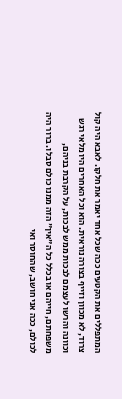המתפללים את הקטעים ככה שכל אחד יאמר את חלקו. לאבא היה קול צרוד, לא מכוון וזייף בצורה נוראית. הוא וכל האחרים היו מלאי רגש וכוונה והרשו לעצמם לבכות ממש לבכות, על הקרבת בניהם, משפחתם, חייהם או בכלל כל ה"אין" הזה ממנו כולם סבלו. ברור היה לכולם, ככה אני חושב, שהחוסר ואי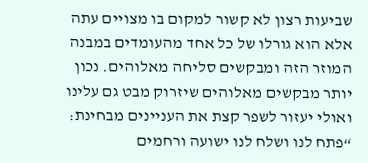שביעות רצון לא קשור למקום בו מצויים עתה אלא הוא גורלו של כל אחד מהעומדים במבנה המוזר הזה ומבקשים סליחה מאלוהים. נכון יותר מבקשים מאלוהים שיזרוק מבט גם עלינו ואולי יעזור לשפר קצת את העניינים מבחינת: “פתח לנו ושלח לנו ישועה ורחמים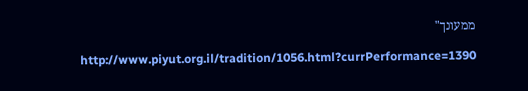ממעונך"

http://www.piyut.org.il/tradition/1056.html?currPerformance=1390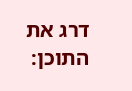דרג את התוכן: